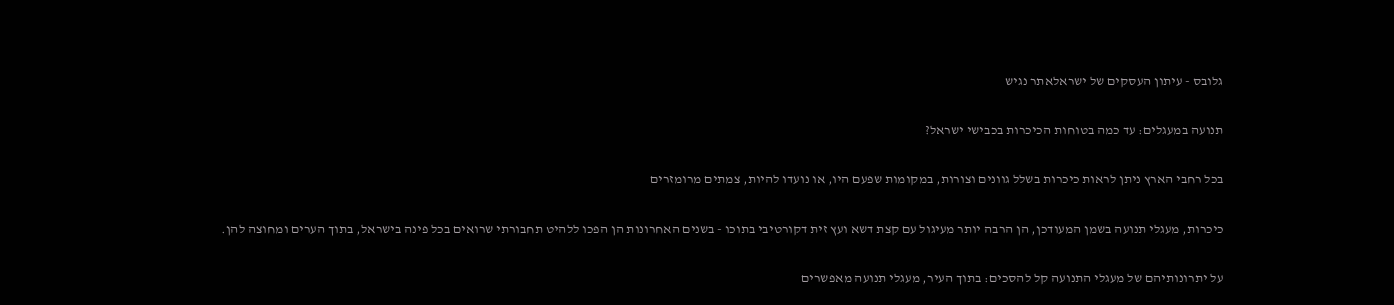גלובס - עיתון העסקים של ישראלאתר נגיש

תנועה במעגלים: עד כמה בטוחות הכיכרות בכבישי ישראל?

בכל רחבי הארץ ניתן לראות כיכרות בשלל גוונים וצורות, במקומות שפעם היו, או נועדו להיות, צמתים מרומזרים

כיכרות, מעגלי תנועה בשמן המעודכן, הן הרבה יותר מעיגול עם קצת דשא ועץ זית דקורטיבי בתוכו - בשנים האחרונות הן הפכו ללהיט תחבורתי שרואים בכל פינה בישראל, בתוך הערים ומחוצה להן.

על יתרונותיהם של מעגלי התנועה קל להסכים: בתוך העיר, מעגלי תנועה מאפשרים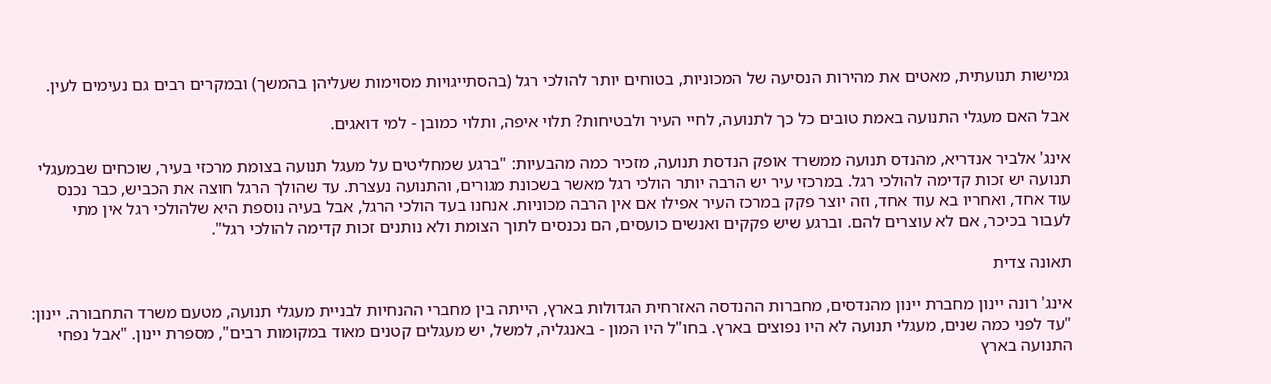גמישות תנועתית, מאטים את מהירות הנסיעה של המכוניות, בטוחים יותר להולכי רגל (בהסתייגויות מסוימות שעליהן בהמשך) ובמקרים רבים גם נעימים לעין.

אבל האם מעגלי התנועה באמת טובים כל כך לתנועה, לחיי העיר ולבטיחות? תלוי איפה, ותלוי כמובן - למי דואגים.

אינג' אלביר אנדריא, מהנדס תנועה ממשרד אופק הנדסת תנועה, מזכיר כמה מהבעיות: "ברגע שמחליטים על מעגל תנועה בצומת מרכזי בעיר, שוכחים שבמעגלי תנועה יש זכות קדימה להולכי רגל. במרכזי עיר יש הרבה יותר הולכי רגל מאשר בשכונת מגורים, והתנועה נעצרת. עד שהולך הרגל חוצה את הכביש, כבר נכנס עוד אחד, ואחריו בא עוד אחד, וזה יוצר פקק במרכז העיר אפילו אם אין הרבה מכוניות. אנחנו בעד הולכי הרגל, אבל בעיה נוספת היא שלהולכי רגל אין מתי לעבור בכיכר, אם לא עוצרים להם. וברגע שיש פקקים ואנשים כועסים, הם נכנסים לתוך הצומת ולא נותנים זכות קדימה להולכי רגל".

תאונה צדית

אינג' רונה יינון מחברת יינון מהנדסים, מחברות ההנדסה האזרחית הגדולות בארץ, הייתה בין מחברי ההנחיות לבניית מעגלי תנועה, מטעם משרד התחבורה. יינון: "עד לפני כמה שנים, מעגלי תנועה לא היו נפוצים בארץ. בחו"ל היו המון - באנגליה, למשל, יש מעגלים קטנים מאוד במקומות רבים", מספרת יינון. "אבל נפחי התנועה בארץ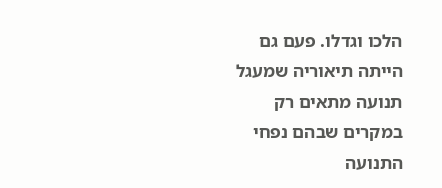הלכו וגדלו. פעם גם הייתה תיאוריה שמעגל תנועה מתאים רק במקרים שבהם נפחי התנועה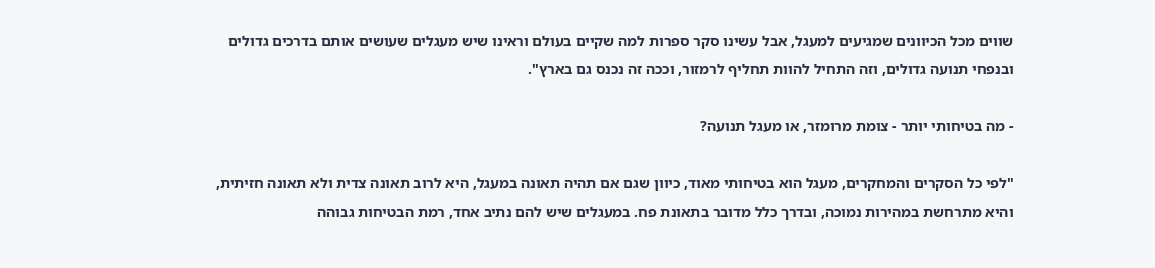שווים מכל הכיוונים שמגיעים למעגל, אבל עשינו סקר ספרות למה שקיים בעולם וראינו שיש מעגלים שעושים אותם בדרכים גדולים ובנפחי תנועה גדולים, וזה התחיל להוות תחליף לרמזור, וככה זה נכנס גם בארץ".

- מה בטיחותי יותר - צומת מרומזר, או מעגל תנועה?

"לפי כל הסקרים והמחקרים, מעגל הוא בטיחותי מאוד, כיוון שגם אם תהיה תאונה במעגל, היא לרוב תאונה צדית ולא תאונה חזיתית, והיא מתרחשת במהירות נמוכה, ובדרך כלל מדובר בתאונת פח. במעגלים שיש להם נתיב אחד, רמת הבטיחות גבוהה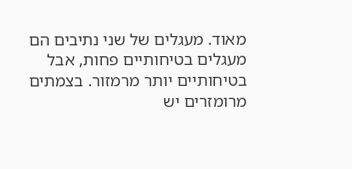מאוד. מעגלים של שני נתיבים הם מעגלים בטיחותיים פחות, אבל בטיחותיים יותר מרמזור. בצמתים מרומזרים יש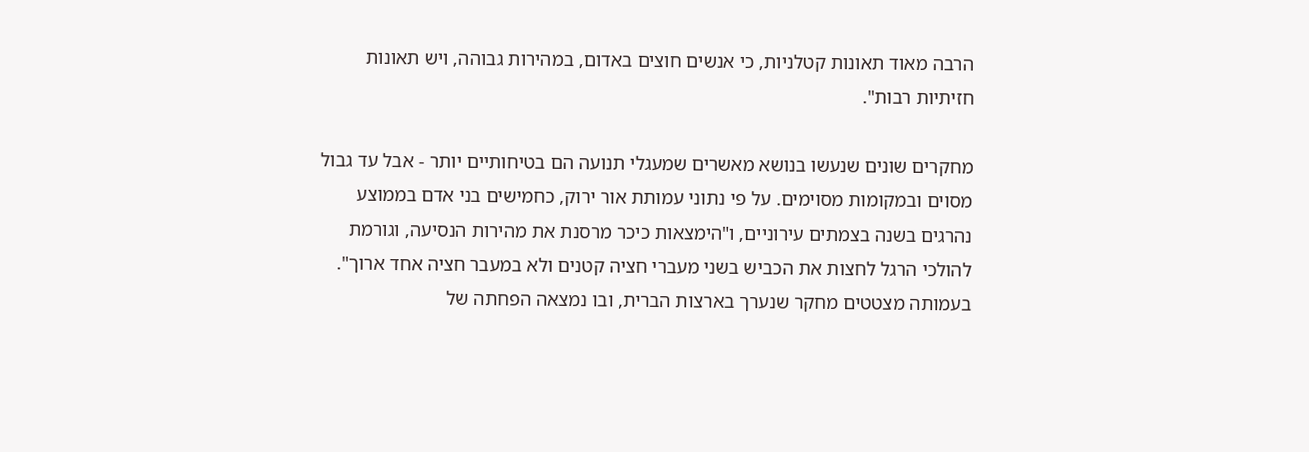הרבה מאוד תאונות קטלניות, כי אנשים חוצים באדום, במהירות גבוהה, ויש תאונות חזיתיות רבות".

מחקרים שונים שנעשו בנושא מאשרים שמעגלי תנועה הם בטיחותיים יותר - אבל עד גבול מסוים ובמקומות מסוימים. על פי נתוני עמותת אור ירוק, כחמישים בני אדם בממוצע נהרגים בשנה בצמתים עירוניים, ו"הימצאות כיכר מרסנת את מהירות הנסיעה, וגורמת להולכי הרגל לחצות את הכביש בשני מעברי חציה קטנים ולא במעבר חציה אחד ארוך". בעמותה מצטטים מחקר שנערך בארצות הברית, ובו נמצאה הפחתה של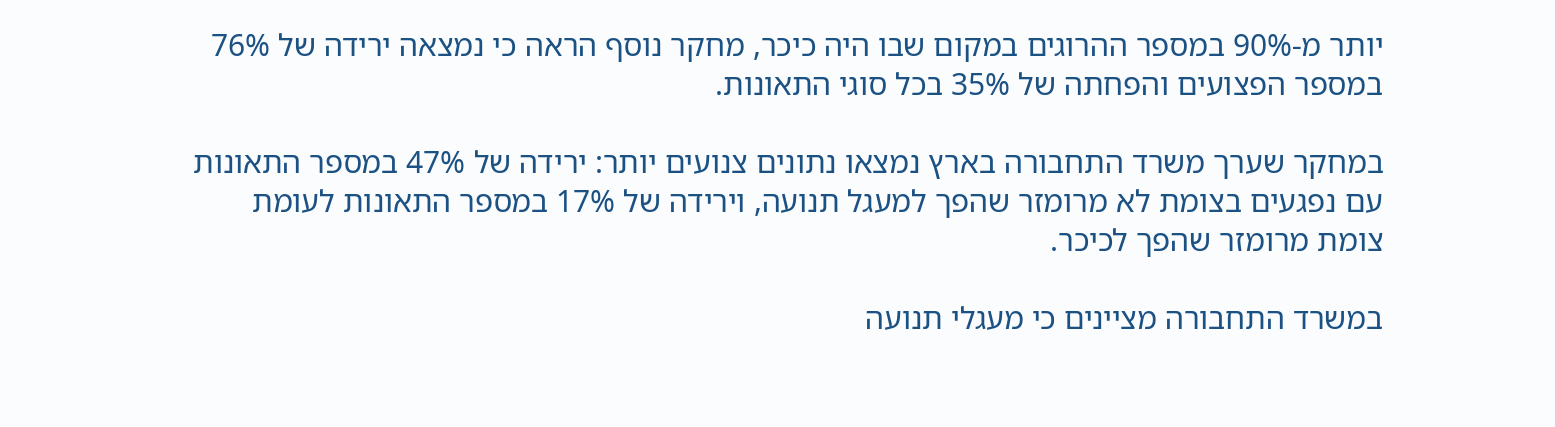יותר מ-90% במספר ההרוגים במקום שבו היה כיכר, מחקר נוסף הראה כי נמצאה ירידה של 76% במספר הפצועים והפחתה של 35% בכל סוגי התאונות.

במחקר שערך משרד התחבורה בארץ נמצאו נתונים צנועים יותר: ירידה של 47% במספר התאונות עם נפגעים בצומת לא מרומזר שהפך למעגל תנועה, וירידה של 17% במספר התאונות לעומת צומת מרומזר שהפך לכיכר.

במשרד התחבורה מציינים כי מעגלי תנועה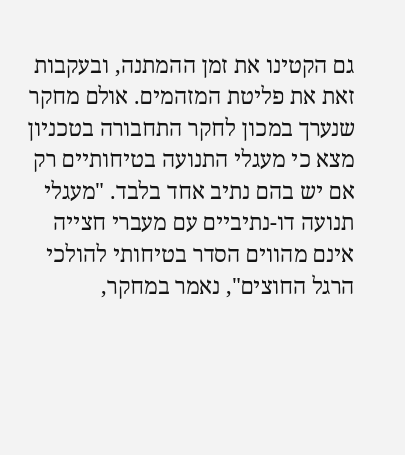גם הקטינו את זמן ההמתנה, ובעקבות זאת את פליטת המזהמים. אולם מחקר שנערך במכון לחקר התחבורה בטכניון מצא כי מעגלי התנועה בטיחותיים רק אם יש בהם נתיב אחד בלבד. "מעגלי תנועה דו-נתיביים עם מעברי חצייה אינם מהווים הסדר בטיחותי להולכי הרגל החוצים", נאמר במחקר,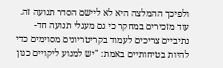ולפיכך ההמלצה היא לא ליישם הסדר תנועה זה. עוד מזכירים במחקר כי גם מעגלי תנועה חד-נתיביים צריכים לעמוד בקריטריונים מסוימים כדי להיות בטיחותיים באמת: "יש למנוע ליקויים כגון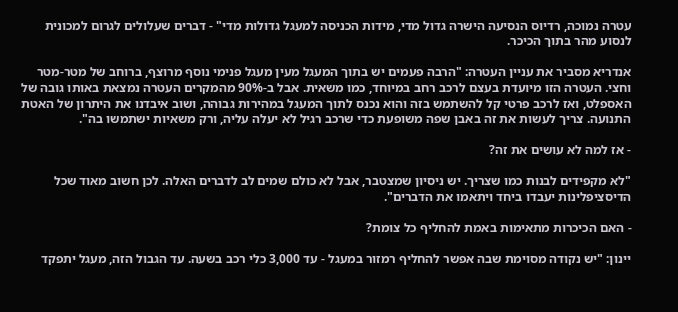עטרה נמוכה, רדיוס הנסיעה הישרה גדול מדי, מידות הכניסה למעגל גדולות מדי" - דברים שעלולים לגרום למכונית לנסוע מהר בתוך הכיכר.

אנדריא מסביר את עניין העטרה: "הרבה פעמים יש בתוך המעגל מעין מעגל פנימי נוסף מרוצף, ברוחב של מטר-מטר וחצי. העטרה הזו מיועדת בעצם לרכב רחב במיוחד, כמו משאית. אבל ב-90% מהמקרים העטרה נמצאת באותו גובה של האספלט, ואז לרכב פרטי קל להשתמש בזה והוא נכנס לתוך המעגל במהירות גבוהה, ושוב איבדנו את היתרון של האטת התנועה. צריך לעשות את זה באבן שפה משופעת כדי שרכב רגיל לא יעלה עליה, ורק משאיות ישתמשו בה".

- אז למה לא עושים את זה?

"לא מקפידים לבנות כמו שצריך. יש ניסיון שמצטבר, אבל לא כולם שמים לב לדברים האלה. לכן חשוב מאוד שכל הדיסציפלינות יעבדו ביחד ויתאמו את הדברים".

- האם הכיכרות מתאימות באמת להחליף כל צומת?

יינון: "יש נקודה מסוימת שבה אפשר להחליף רמזור במעגל - עד 3,000 כלי רכב בשעה. עד הגבול הזה, מעגל יתפקד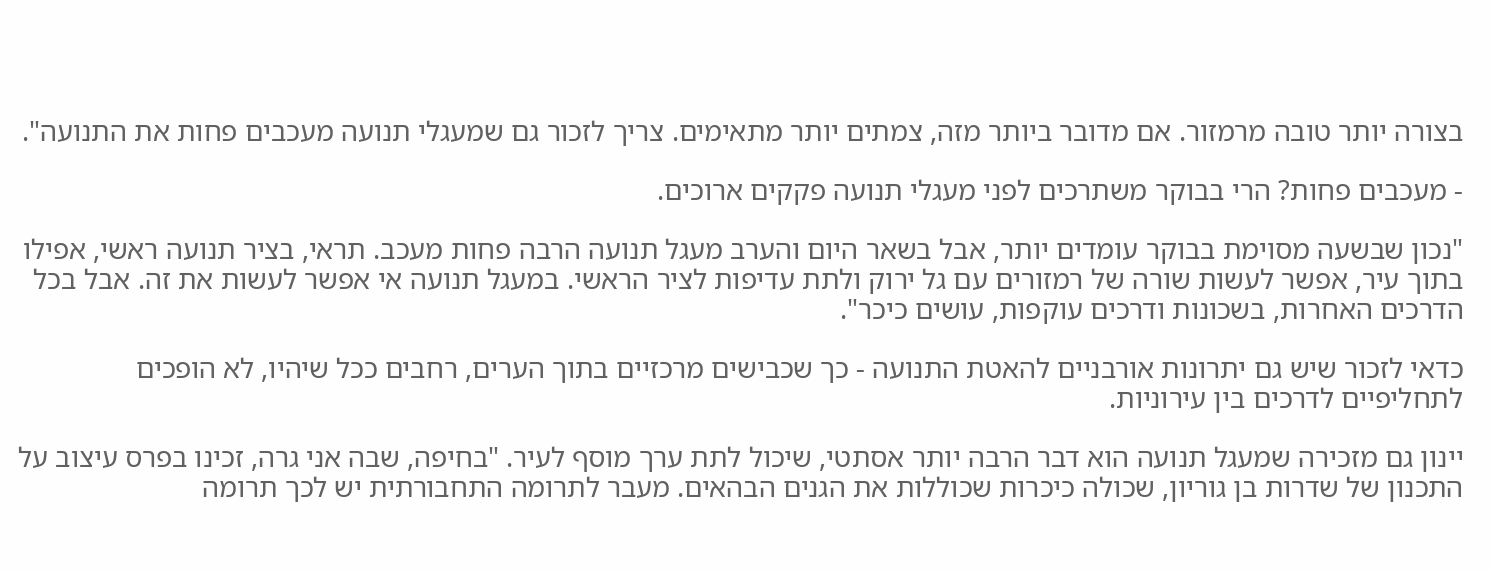בצורה יותר טובה מרמזור. אם מדובר ביותר מזה, צמתים יותר מתאימים. צריך לזכור גם שמעגלי תנועה מעכבים פחות את התנועה".

- מעכבים פחות? הרי בבוקר משתרכים לפני מעגלי תנועה פקקים ארוכים.

"נכון שבשעה מסוימת בבוקר עומדים יותר, אבל בשאר היום והערב מעגל תנועה הרבה פחות מעכב. תראי, בציר תנועה ראשי, אפילו בתוך עיר, אפשר לעשות שורה של רמזורים עם גל ירוק ולתת עדיפות לציר הראשי. במעגל תנועה אי אפשר לעשות את זה. אבל בכל הדרכים האחרות, בשכונות ודרכים עוקפות, עושים כיכר".

כדאי לזכור שיש גם יתרונות אורבניים להאטת התנועה - כך שכבישים מרכזיים בתוך הערים, רחבים ככל שיהיו, לא הופכים לתחליפיים לדרכים בין עירוניות.

יינון גם מזכירה שמעגל תנועה הוא דבר הרבה יותר אסתטי, שיכול לתת ערך מוסף לעיר. "בחיפה, שבה אני גרה, זכינו בפרס עיצוב על התכנון של שדרות בן גוריון, שכולה כיכרות שכוללות את הגנים הבהאים. מעבר לתרומה התחבורתית יש לכך תרומה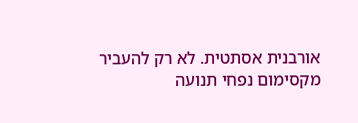אורבנית אסתטית. לא רק להעביר מקסימום נפחי תנועה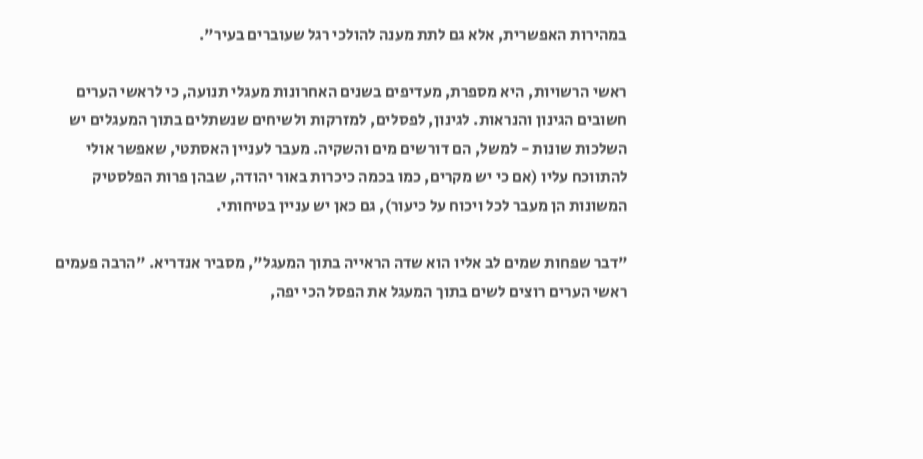במהירות האפשרית, אלא גם לתת מענה להולכי רגל שעוברים בעיר".

ראשי הרשויות, היא מספרת, מעדיפים בשנים האחרונות מעגלי תנועה, כי לראשי הערים חשובים הגינון והנראות. לגינון, לפסלים, למזרקות ולשיחים שנשתלים בתוך המעגלים יש השלכות שונות - למשל, הם דורשים מים והשקיה. מעבר לעניין האסתטי, שאפשר אולי להתווכח עליו (אם כי יש מקרים, כמו בכמה כיכרות באור יהודה, שבהן פרות הפלסטיק המשונות הן מעבר לכל ויכוח על כיעור), גם כאן יש עניין בטיחותי.

"דבר שפחות שמים לב אליו הוא שדה הראייה בתוך המעגל", מסביר אנדריא. "הרבה פעמים ראשי הערים רוצים לשים בתוך המעגל את הפסל הכי יפה,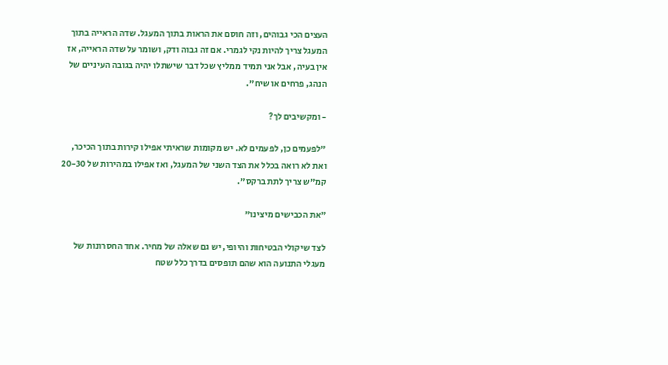העצים הכי גבוהים, וזה חוסם את הראות בתוך המעגל. שדה הראייה בתוך המעגל צריך להיות נקי לגמרי. אם זה גבוה ודק, ושומר על שדה הראייה, אז אין בעיה, אבל אני תמיד ממליץ שכל דבר שישתלו יהיה בגובה העיניים של הנהג, פרחים או שיח".

- ומקשיבים לך?

"לפעמים כן, לפעמים לא. יש מקומות שראיתי אפילו קירות בתוך הכיכר, ואת לא רואה בכלל את הצד השני של המעגל, ואז אפילו במהירות של 20-30 קמ"ש צריך לתת ברקס".

"את הכבישים מיצינו"

לצד שיקולי הבטיחות והיופי, יש גם שאלה של מחיר. אחד החסרונות של מעגלי התנועה הוא שהם תופסים בדרך כלל שטח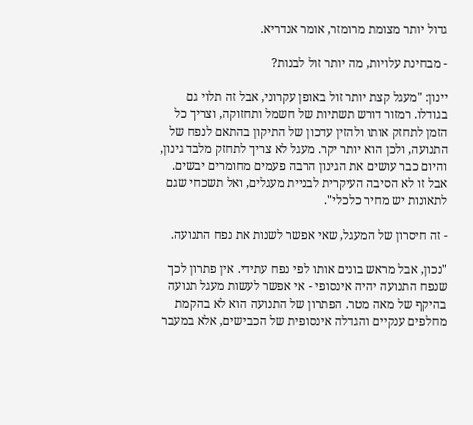גדול יותר מצומת מרומזר, אומר אנדריא.

- מבחינת עלויות, מה יותר זול לבנות?

יינון: "מעגל קצת יותר זול באופן עקרוני, אבל זה תלוי גם בגודלו. רמזור דורש תשתיות של חשמל ותחזוקה, וצריך כל הזמן לתחזק אותו ולהזין עדכון של התיקון בהתאם לנפח של התנועה, ולכן הוא יותר יקר. מעגל לא צריך לתחזק מלבד גינון, והיום כבר עושים את הגינון הרבה פעמים מחומרים יבשים. אבל זו לא הסיבה העיקרית לבניית מעגלים, ואל תשכחי שגם לתאונות יש מחיר כלכלי".

- זה חיסרון של המעגל, שאי אפשר לשנות את נפח התנועה.

"נכון, אבל מראש בונים אותו לפי נפח עתידי. אין פתרון לכך שנפח התנועה יהיה אינסופי - אי אפשר לעשות מעגל תנועה בהיקף של מאה מטר. הפתרון של התנועה הוא לא בהקמת מחלפים ענקיים והגדלה אינסופית של הכבישים, אלא במעבר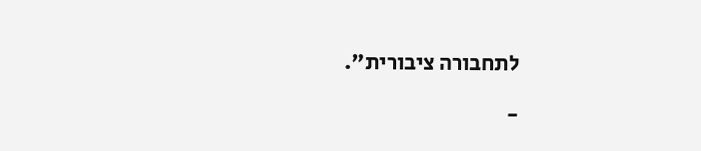לתחבורה ציבורית".

-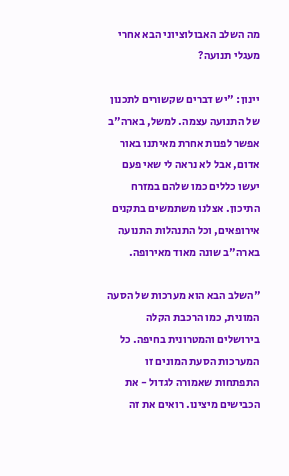מה השלב האבולוציוני הבא אחרי מעגלי תנועה?

יינון: "יש דברים שקשורים לתכנון של התנועה עצמה. למשל, בארה"ב אפשר לפנות אחרת מאיתנו באור אדום, אבל לא נראה לי שאי פעם יעשו כללים כמו שלהם במזרח התיכון. אצלנו משתמשים בתקנים אירופאים, וכל התנהלות התנועה בארה"ב שונה מאוד מאירופה.

"השלב הבא הוא מערכות של הסעה המונית, כמו הרכבת הקלה בירושלים והמטרונית בחיפה. כל המערכות הסעת המונים זו התפתחות שאמורה לגדול - את הכבישים מיצינו. רואים את זה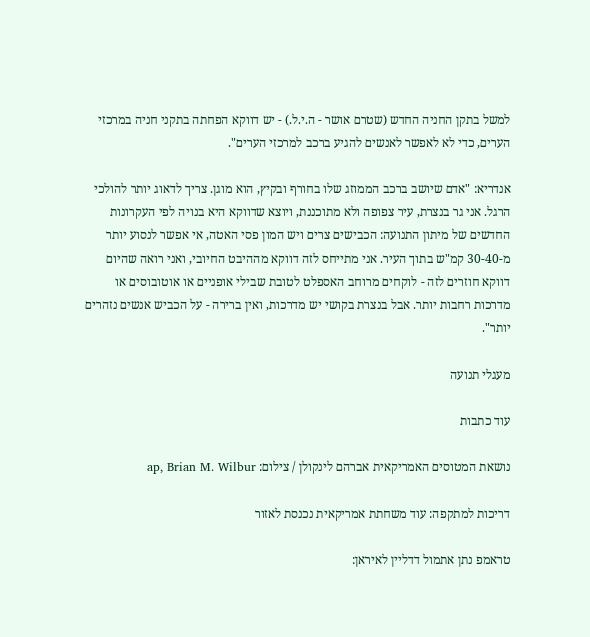למשל בתקן החניה החדש (שטרם אושר - ה.י.ל.) - יש דווקא הפחתה בתקני חניה במרכזי הערים, כדי לא לאפשר לאנשים להגיע ברכב למרכזי הערים".

אנדריא: "אדם שיושב ברכב הממוזג שלו בחורף ובקיץ, הוא מוגן. צריך לדאוג יותר להולכי הרגל. אני גר בנצרת, עיר צפופה ולא מתוכננת, ויוצא שדווקא היא בנויה לפי העקרונות החדשים של מיתון התנועה: הכבישים צרים ויש המון פסי האטה, אי אפשר לנסוע יותר מ-30-40 קמ"ש בתוך העיר. אני מתייחס לזה דווקא מההיבט החיובי, ואני רואה שהיום דווקא חוזרים לזה - לוקחים מרוחב האספלט לטובת שבילי אופניים או אוטובוסים או מדרכות רחבות יותר. אבל בנצרת בקושי יש מדרכות, ואין ברירה - על הכביש אנשים נזהרים יותר".

מעגלי תנועה

עוד כתבות

נושאת המטוסים האמריקאית אברהם לינקולן / צילום: ap, Brian M. Wilbur

דריכות למתקפה: עוד משחתת אמריקאית נכנסת לאזור

טראמפ נתן אתמול דדליין לאיראן: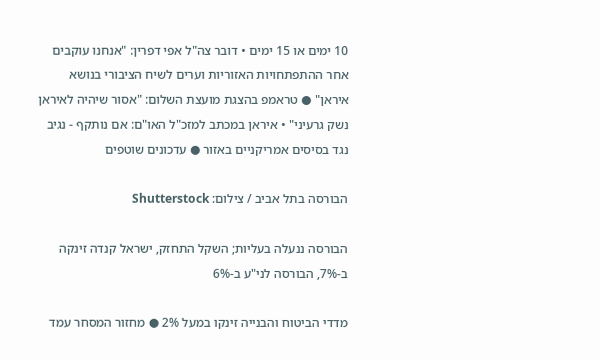10 ימים או 15 ימים • דובר צה"ל אפי דפרין: "אנחנו עוקבים אחר ההתפתחויות האזוריות וערים לשיח הציבורי בנושא איראן" ● טראמפ בהצגת מועצת השלום: "אסור שיהיה לאיראן נשק גרעיני" • איראן במכתב למזכ"ל האו"ם: אם נותקף - נגיב נגד בסיסים אמריקניים באזור ● עדכונים שוטפים

הבורסה בתל אביב / צילום: Shutterstock

הבורסה ננעלה בעליות; השקל התחזק, ישראל קנדה זינקה ב-7%, הבורסה לני"ע ב-6%

מדדי הביטוח והבנייה זינקו במעל 2% ● מחזור המסחר עמד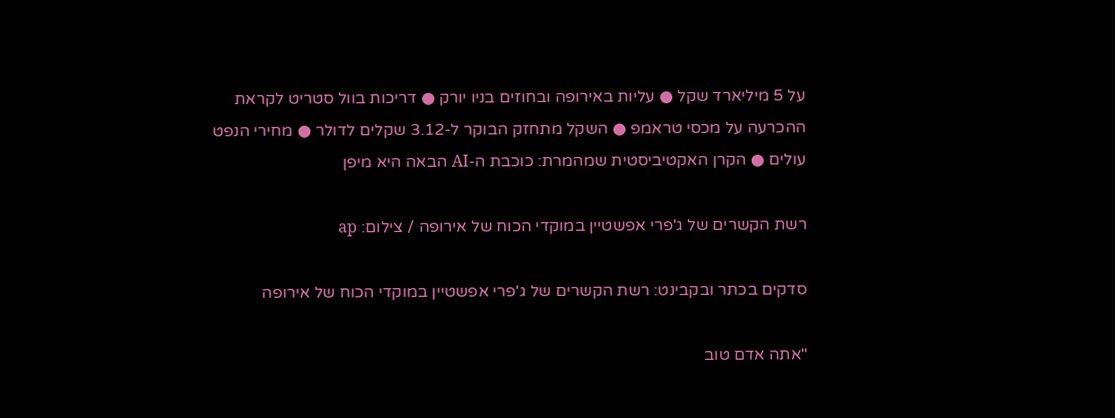על 5 מיליארד שקל ● עליות באירופה ובחוזים בניו יורק ● דריכות בוול סטריט לקראת ההכרעה על מכסי טראמפ ● השקל מתחזק הבוקר ל-3.12 שקלים לדולר ● מחירי הנפט עולים ● הקרן האקטיביסטית שמהמרת: כוכבת ה-AI הבאה היא מיפן

רשת הקשרים של ג'פרי אפשטיין במוקדי הכוח של אירופה / צילום: ap

סדקים בכתר ובקבינט: רשת הקשרים של ג'פרי אפשטיין במוקדי הכוח של אירופה

"אתה אדם טוב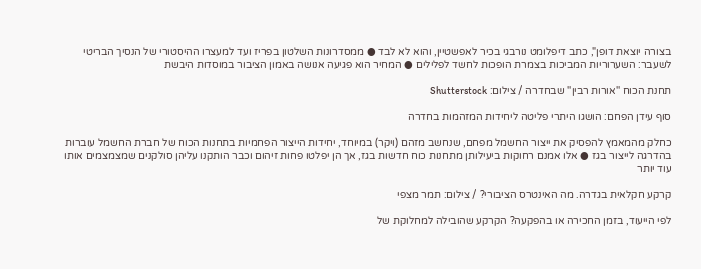בצורה יוצאת דופן", כתב דיפלומט נורבגי בכיר לאפשטיין, והוא לא לבד ● ממסדרונות השלטון בפריז ועד למעצרו ההיסטורי של הנסיך הבריטי לשעבר: השערוריות המביכות בצמרת הופכות לחשד לפלילים ● המחיר הוא פגיעה אנושה באמון הציבור במוסדות היבשת

תחנת הכוח ''אורות רבין'' שבחדרה / צילום: Shutterstock

סוף עידן הפחם: הושגו היתרי פליטה ליחידות המזהמות בחדרה

כחלק מהמאמץ להפסיק את ייצור החשמל מפחם, שנחשב מזהם (ויקר) במיוחד, יחידות הייצור הפחמיות בתחנות הכוח של חברת החשמל עוברות בהדרגה לייצור בגז ● אלו אמנם רחוקות ביעילותן מתחנות כוח חדשות בגז, אך הן יפלטו פחות זיהום וכבר הותקנו עליהן סולקנים שמצמצמים אותו עוד יותר

קרקע חקלאית בגדרה. מה האינטרס הציבורי? / צילום: תמר מצפי

לפי הייעוד, בזמן החכירה או בהפקעה? הקרקע שהובילה למחלוקת של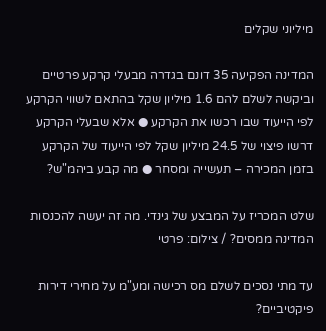מיליוני שקלים

המדינה הפקיעה 35 דונם בגדרה מבעלי קרקע פרטיים וביקשה לשלם להם 1.6 מיליון שקל בהתאם לשווי הקרקע לפי הייעוד שבו רכשו את הקרקע ● אלא שבעלי הקרקע דרשו פיצוי של 24.5 מיליון שקל לפי הייעוד של הקרקע בזמן המכירה – תעשייה ומסחר ● מה קבע ביהמ"ש?

שלט המכריז על המבצע של גינדי. מה זה יעשה להכנסות המדינה ממסים? / צילום: פרטי

עד מתי נסכים לשלם מס רכישה ומע"מ על מחירי דירות פיקטיביים?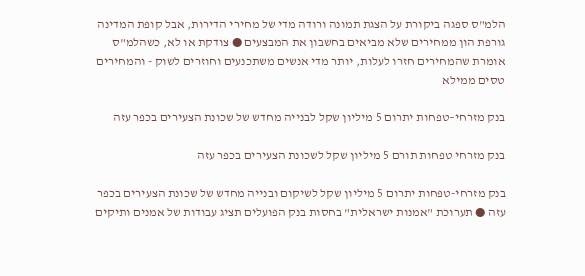הלמ"ס ספגה ביקורת על הצגת תמונה ורודה מדי של מחירי הדירות, אבל קופת המדינה גורפת הון ממחירים שלא מביאים בחשבון את המבצעים ● צודקת או לא, כשהלמ"ס אומרת שהמחירים חזרו לעלות, יותר מדי אנשים משתכנעים וחוזרים לשוק - והמחירים טסים ממילא

בנק מזרחי–טפחות יתרום 5 מיליון שקל לבנייה מחדש של שכונת הצעירים בכפר עזה

בנק מזרחי טפחות תורם 5 מיליון שקל לשכונת הצעירים בכפר עזה

בנק מזרחי-טפחות יתרום 5 מיליון שקל לשיקום ובנייה מחדש של שכונת הצעירים בכפר עזה ● תערוכת "אמנות ישראלית" בחסות בנק הפועלים תציג עבודות של אמנים ותיקים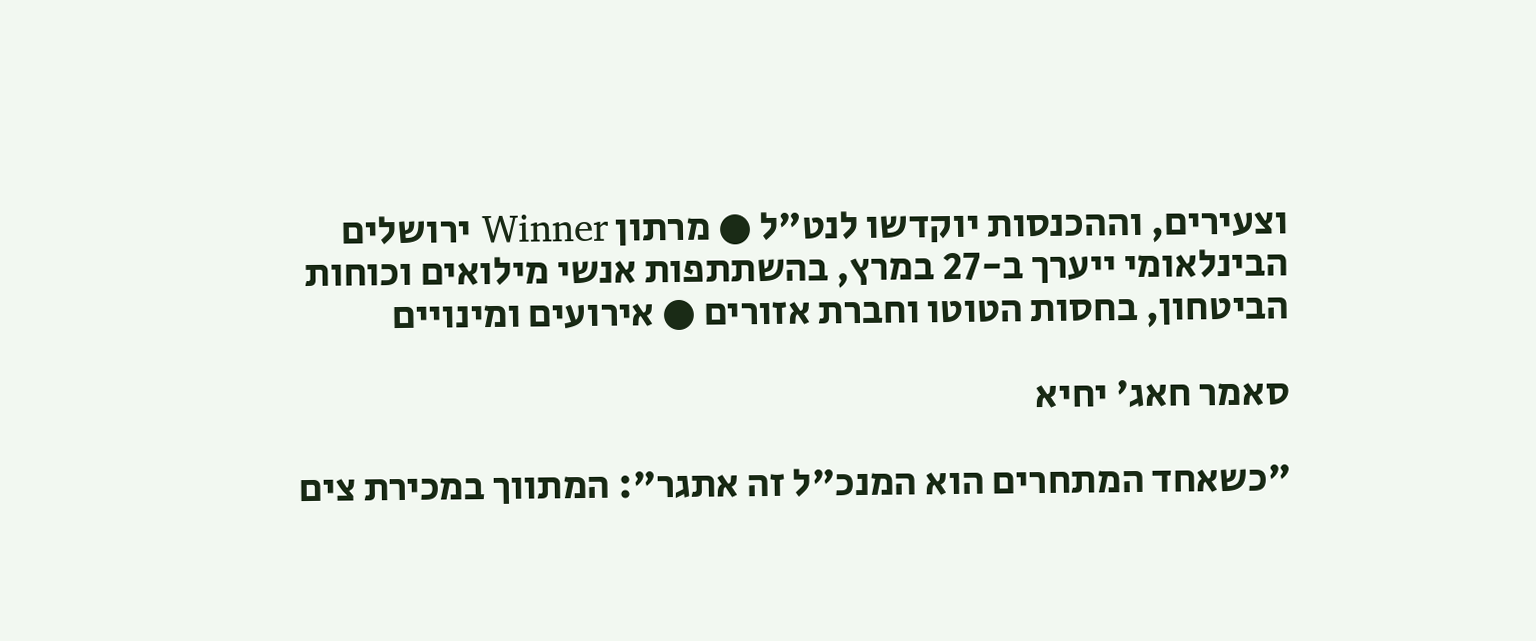וצעירים, וההכנסות יוקדשו לנט"ל ● מרתון Winner ירושלים הבינלאומי ייערך ב-27 במרץ, בהשתתפות אנשי מילואים וכוחות הביטחון, בחסות הטוטו וחברת אזורים ● אירועים ומינויים

סאמר חאג' יחיא

"כשאחד המתחרים הוא המנכ"ל זה אתגר": המתווך במכירת צים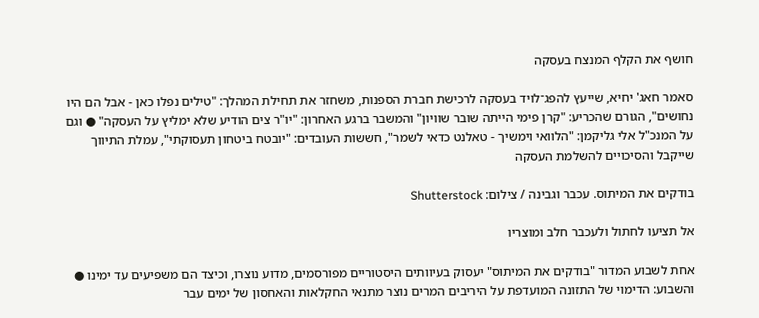חושף את הקלף המנצח בעסקה

סאמר חאג' יחיא, שייעץ להפג־לויד בעסקה לרכישת חברת הספנות, משחזר את תחילת המהלך: "טילים נפלו כאן - אבל הם היו נחושים", הגורם שהכריע: "קרן פימי הייתה שובר שוויון" והמשבר ברגע האחרון: "יו"ר צים הודיע שלא ימליץ על העסקה" ● וגם על המנכ"ל אלי גליקמן: "הלוואי וימשיך - טאלנט כדאי לשמר", חששות העובדים: "יובטח ביטחון תעסוקתי", עמלת התיווך שייקבל והסיכויים להשלמת העסקה

בודקים את המיתוס. עכבר וגבינה / צילום: Shutterstock

אל תציעו לחתול ולעכבר חלב ומוצריו

אחת לשבוע המדור "בודקים את המיתוס" יעסוק בעיוותים היסטוריים מפורסמים, מדוע נוצרו, וכיצד הם משפיעים עד ימינו ● והשבוע: הדימוי של התזונה המועדפת על היריבים המרים נוצר מתנאי החקלאות והאחסון של ימים עבר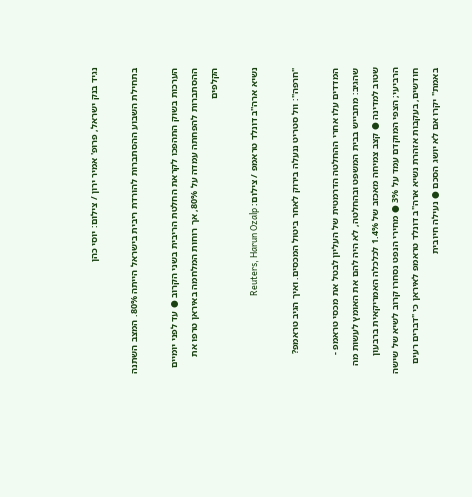נגיד בנק ישראל, פרופ' אמיר ירון / צילום: יוסי כהן

בתחילת השבוע ההסתברות להורדת ריבית בישראל הייתה 80%. המצב השתנה

הערכות בשוק התהפכו לקראת החלטת הריבית בשני הקרוב ● עד לפני יומיים ההסתברות להפחתה עמדה על 80%, אך רוחות המלחמה באיראן טרפו את הקלפים

נשיא ארה''ב דונלד טראמפ / צילום: Reuters, Harun Ozalp

"חרפה": וול סטריט ננעלה בירוק לאחר ביטול המכסים. ואיך הגיב טראמפ?

המדדים עלו אחרי ההחלטה הדרמטית של העליון לבטל את מכסי טראמפ - שהגיב: מתבייש בבית המשפט ובהחלטה, לא היה להם את האומץ לעשות מה שטוב למדינה ● קצב צמיחה מאכזב של 1.4% לכלכלה האמריקאית ברבעון הרביעי; הצפי המוקדם עמד על 3% ● מחירי הנפט נסחרו קרוב לשיא של שישה חודשים, בעקבות אזהרת נשיא ארה"ב דונלד טראמפ לאיראן כי "דברים רעים באמת" יקרו אם לא יושג הסכם ● נעילה חיובית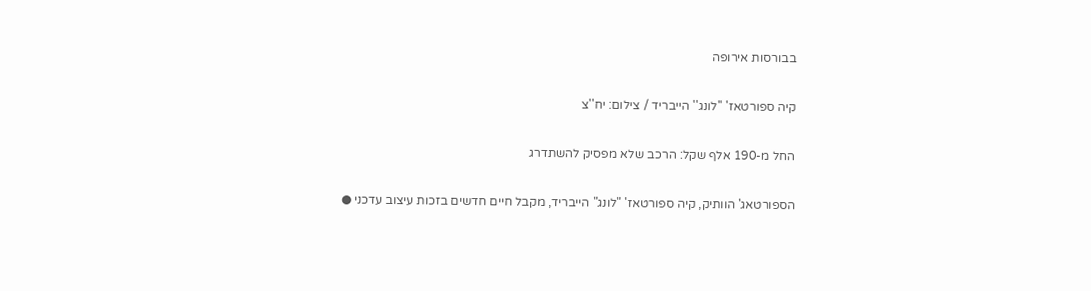בבורסות אירופה

קיה ספורטאז' ''לונג'' הייבריד / צילום: יח''צ

החל מ-190 אלף שקל: הרכב שלא מפסיק להשתדרג

הספורטאג' הוותיק, קיה ספורטאז' "לונג" הייבריד, מקבל חיים חדשים בזכות עיצוב עדכני ●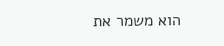הוא משמר את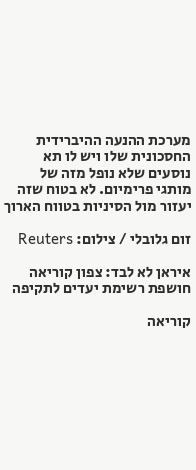מערכת ההנעה ההיברידית החסכונית שלו ויש לו תא נוסעים שלא נופל מזה של מותגי פרימיום. לא בטוח שזה יעזור מול הסיניות בטווח הארוך

זום גלובלי / צילום: Reuters

איראן לא לבד: צפון קוריאה חושפת רשימת יעדים לתקיפה

קוריאה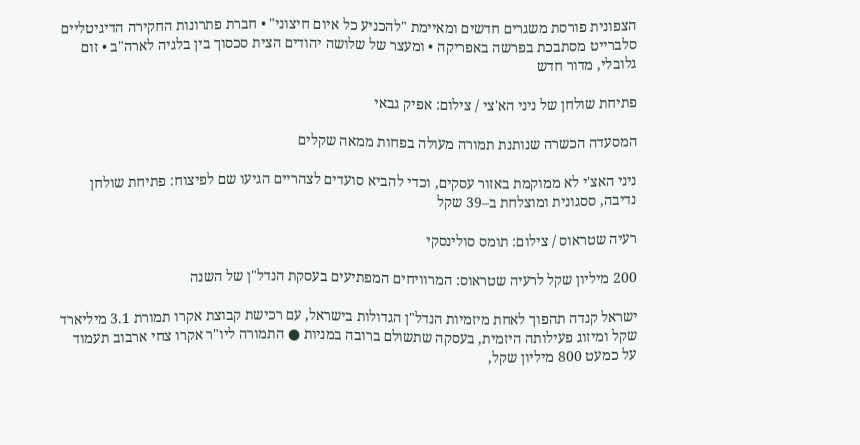הצפונית פורסת משגרים חדשים ומאיימת "להכניע כל איום חיצוני" • חברת פתרונות החקירה הדיגיטליים סלברייט מסתבכת בפרשה באפריקה • ומעצר של שלושה יהודים הצית סכסוך בין בלגיה לארה"ב • זום גלובלי, מדור חדש

פתיחת שולחן של ניני הא'צי / צילום: אפיק גבאי

המסעדה הכשרה שנותנת תמורה מעולה בפחות ממאה שקלים

ניני האצ'י לא ממוקמת באזור עסקים, וכדי להביא סועדים לצהריים הגיעו שם לפיצוח: פתיחת שולחן נדיבה, ססגונית ומוצלחת ב–39 שקל

רעיה שטראוס / צילום: תומס סולינסקי

200 מיליון שקל לרעיה שטראוס: המרוויחים המפתיעים בעסקת הנדל"ן של השנה

ישראל קנדה תהפוך לאחת מיזמיות הנדל"ן הגדולות בישראל, עם רכישת קבוצת אקרו תמורת 3.1 מיליארד שקל ומיזוג פעילותה היזמית, בעסקה שתשולם ברובה במניות ● התמורה ליו"ר אקרו צחי ארבוב תעמוד על כמעט 800 מיליון שקל,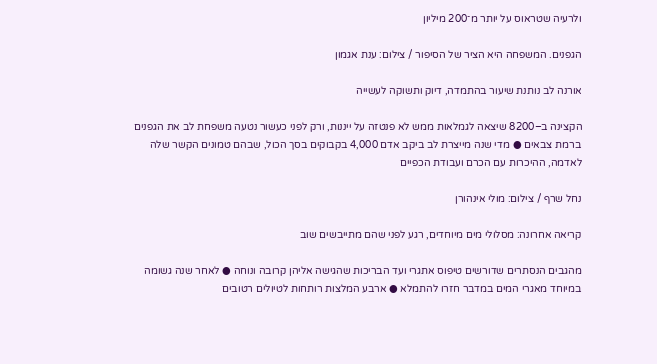ולרעיה שטראוס על יותר מ־200 מיליון

הגפנים. המשפחה היא הציר של הסיפור / צילום: ענת אגמון

אורנה לב נותנת שיעור בהתמדה, דיוק ותשוקה לעשייה

הקצינה ב–8200 שיצאה לגמלאות ממש לא פנטזה על ייננות, ורק לפני כעשור נטעה משפחת לב את הגפנים ברמת צבאים ● מדי שנה מייצרת לב ביקב אדם 4,000 בקבוקים בסך הכול, שבהם טמונים הקשר שלה לאדמה, ההיכרות עם הכרם ועבודת הכפיים

נחל שרף / צילום: מולי אינהורן

קריאה אחרונה: מסלולי מים מיוחדים, רגע לפני שהם מתייבשים שוב

מהגבים הנסתרים שדורשים טיפוס אתגרי ועד הבריכות שהגישה אליהן קרובה ונוחה ● לאחר שנה גשומה במיוחד מאגרי המים במדבר חזרו להתמלא ● ארבע המלצות רותחות לטיולים רטובים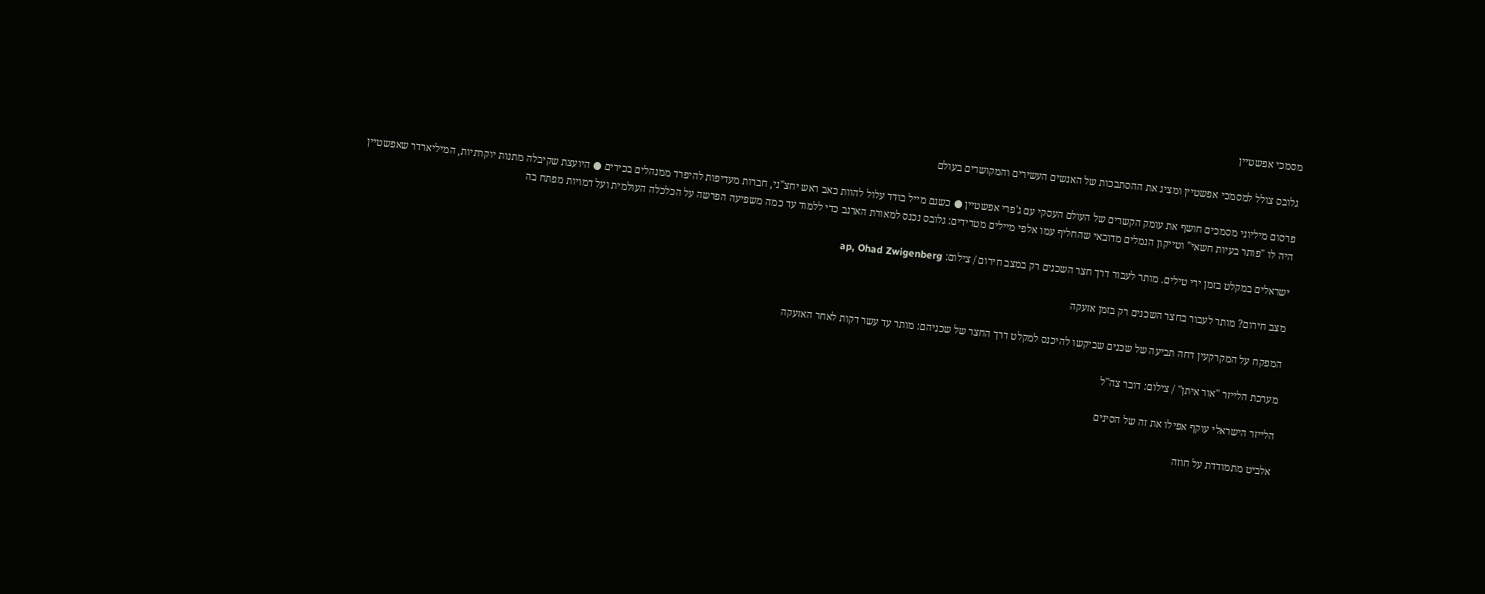מסמכי אפשטיין

גלובס צולל למסמכי אפשטיין ומציג את ההסתבכות של האנשים העשירים והמקושרים בעולם

פרסום מיליוני מסמכים חושף את עומק הקשרים של העולם העסקי עם ג'פרי אפשטיין ● כשגם מייל בודד עלול להוות כאב ראש יחצ"ני, חברות מעדיפות להיפרד ממנהלים בכירים ● היועצת שקיבלה מתנות יוקרתיות, המיליארדר שאפשטיין היה לו "פותר בעיות חשאי" וטייקון הנמלים מדובאי שהחליף עמו אלפי מיילים מטרידים: גלובס נכנס למאורת הארנב כדי ללמוד עד כמה משפיעה הפרשה על הכלכלה העולמית ועל דמויות מפתח בה

ישראלים במקלט בזמן ירי טילים. מותר לעבור דרך חצר השכנים רק במצב חירום / צילום: ap, Ohad Zwigenberg

מצב חירום? מותר לעבור בחצר השכנים רק בזמן אזעקה

המפקח על המקרקעין דחה תביעה של שכנים שביקשו להיכנס למקלט דרך החצר של שכניהם: מותר עד עשר דקות לאחר האזעקה

מערכת הלייזר ''אור איתן'' / צילום: דובר צה''ל

הלייזר הישראלי עוקף אפילו את זה של הסינים

אלביט מתמודדת על חוזה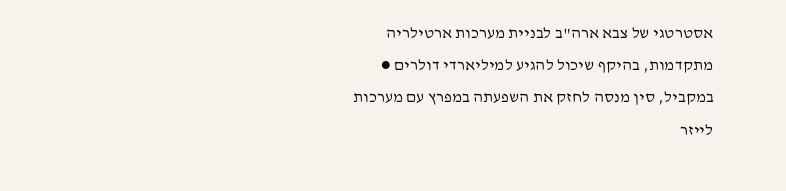אסטרטגי של צבא ארה"ב לבניית מערכות ארטילריה מתקדמות, בהיקף שיכול להגיע למיליארדי דולרים ● במקביל, סין מנסה לחזק את השפעתה במפרץ עם מערכות לייזר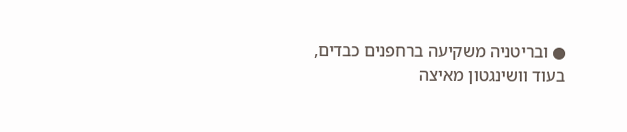● ובריטניה משקיעה ברחפנים כבדים, בעוד וושינגטון מאיצה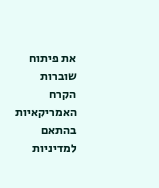את פיתוח שוברות הקרח האמריקאיות בהתאם למדיניות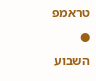טראמפ ● השבוע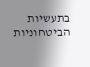בתעשיות הביטחוניות